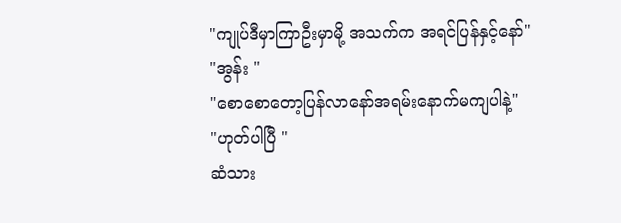"ကျုပ်ဒီမှာကြာဦးမှာမို့ အသက်က အရင်ပြန်နှင့်နော်"
"အွန်း "
"စောစောတော့ပြန်လာနော်အရမ်းနောက်မကျပါနဲ့"
"ဟုတ်ပါပြီ "
ဆံသား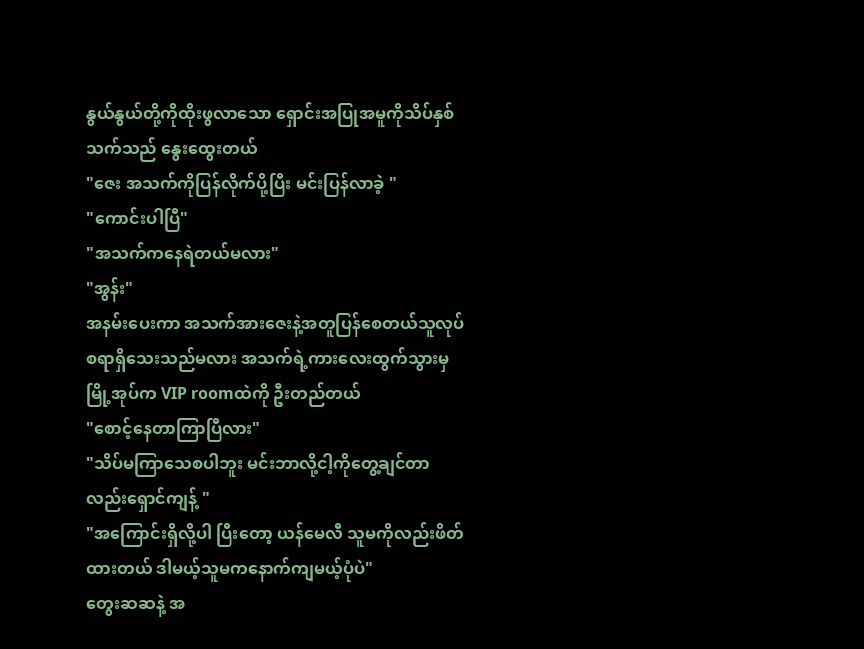နွယ်နွယ်တို့ကိုထိုးဖွလာသော ရှောင်းအပြုအမူကိုသိပ်နှစ်သက်သည် နွေးထွေးတယ်
"ဇေး အသက်ကိုပြန်လိုက်ပို့ပြီး မင်းပြန်လာခဲ့ "
"ကောင်းပါပြီ"
"အသက်ကနေရဲတယ်မလား"
"အွန်း"
အနမ်းပေးကာ အသက်အားဇေးနဲ့အတူပြန်စေတယ်သူလုပ်စရာရှိသေးသည်မလား အသက်ရဲ့ကားလေးထွက်သွားမှ မြို့အုပ်က VIP roomထဲကို ဦးတည်တယ်
"စောင့်နေတာကြာပြီလား"
"သိပ်မကြာသေစပါဘူး မင်းဘာလို့ငါ့ကိုတွေ့ချင်တာလည်းရှောင်ကျန့် "
"အကြောင်းရှိလို့ပါ ပြီးတော့ ယန်မေလီ သူမကိုလည်းဖိတ်ထားတယ် ဒါမယ့်သူမကနောက်ကျမယ့်ပုံပဲ"
တွေးဆဆနဲ့ အ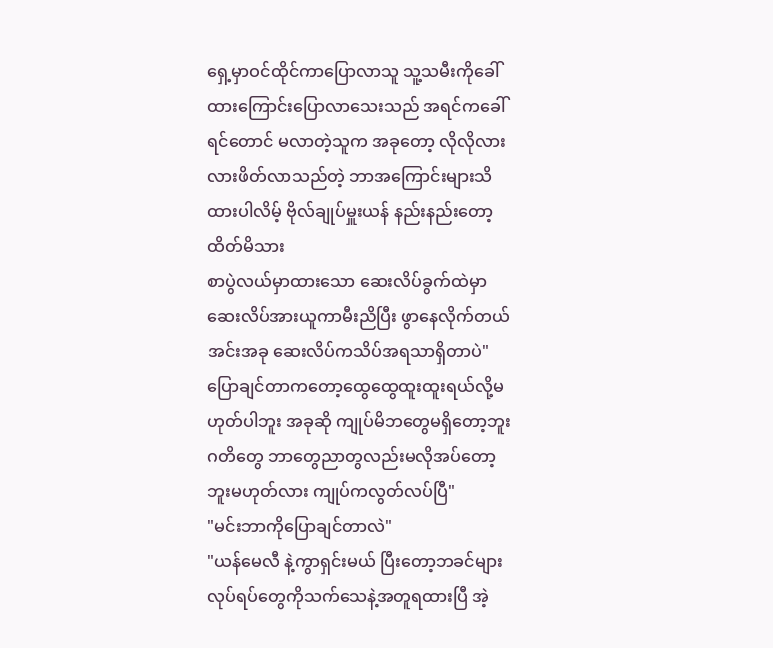ရှေ့မှာဝင်ထိုင်ကာပြောလာသူ သူ့သမီးကိုခေါ်ထားကြောင်းပြောလာသေးသည် အရင်ကခေါ်ရင်တောင် မလာတဲ့သူက အခုတော့ လိုလိုလားလားဖိတ်လာသည်တဲ့ ဘာအကြောင်းများသိထားပါလိမ့် ဗိုလ်ချုပ်မှူးယန် နည်းနည်းတော့ထိတ်မိသား
စာပွဲလယ်မှာထားသော ဆေးလိပ်ခွက်ထဲမှာဆေးလိပ်အားယူကာမီးညိပြီး ဖွာနေလိုက်တယ်
အင်းအခု ဆေးလိပ်ကသိပ်အရသာရှိတာပဲ"ပြောချင်တာကတော့ထွေထွေထူးထူးရယ်လို့မဟုတ်ပါဘူး အခုဆို ကျုပ်မိဘတွေမရှိတော့ဘူး ဂတိတွေ ဘာတွေညာတွလည်းမလိုအပ်တော့ဘူးမဟုတ်လား ကျုပ်ကလွတ်လပ်ပြီ"
"မင်းဘာကိုပြောချင်တာလဲ"
"ယန်မေလီ နဲ့ကွာရှင်းမယ် ပြီးတော့ဘခင်များလုပ်ရပ်တွေကိုသက်သေနဲ့အတူရထားပြီ အဲ့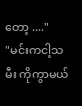တော့ ...."
"မင်းကငါ့သမီး ကိုကွာမယ်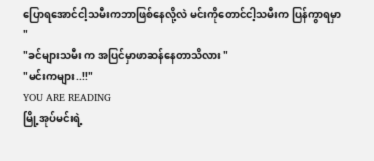ပြောရအောင်ငါ့သမီးကဘာဖြစ်နေလို့လဲ မင်းကိုတောင်ငါ့သမီးက ပြန်ကွာရမှာ "
"ခင်များသမီး က အပြင်မှာဖာဆန်နေတာသိလား "
"မင်းကများ..!!"
YOU ARE READING
မြို့အုပ်မင်းရဲ့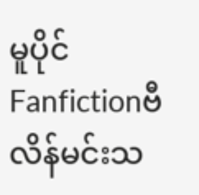မူပိုင်
Fanfictionဗီလိန်မင်းသ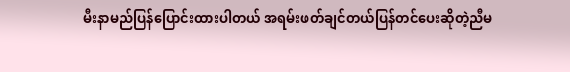မီးနာမည်ပြန်ပြောင်းထားပါတယ် အရမ်းဖတ်ချင်တယ်ပြန်တင်ပေးဆိုတဲ့ညီမ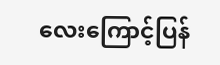လေးကြောင့်ပြန်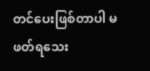တင်ပေးဖြစ်တာပါ မဖတ်ရသေး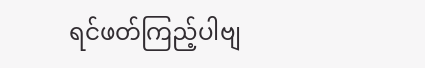ရင်ဖတ်ကြည့်ပါဗျ